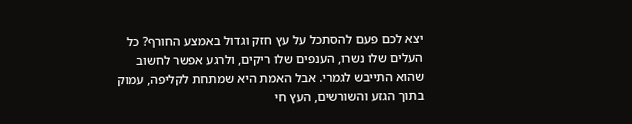יצא לכם פעם להסתכל על עץ חזק וגדול באמצע החורף? כל העלים שלו נשרו, הענפים שלו ריקים, ולרגע אפשר לחשוב שהוא התייבש לגמרי. אבל האמת היא שמתחת לקליפה, עמוק בתוך הגזע והשורשים, העץ חי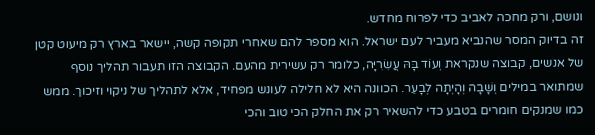ונושם, ורק מחכה לאביב כדי לפרוח מחדש.
זה בדיוק המסר שהנביא מעביר לעם ישראל. הוא מספר להם שאחרי תקופה קשה, יישאר בארץ רק מיעוט קטן של אנשים, קבוצה שנקראת וְעוֹד בָּהּ עֲשִׂרִיָּה, כלומר רק עשירית מהעם. הקבוצה הזו תעבור תהליך נוסף שמתואר במילים וְשָׁבָה וְהָיְתָה לְבָעֵר. הכוונה היא לא חלילה לעונש מפחיד, אלא לתהליך של ניקוי וזיכוך. ממש כמו שמנקים חומרים בטבע כדי להשאיר רק את החלק הכי טוב והכי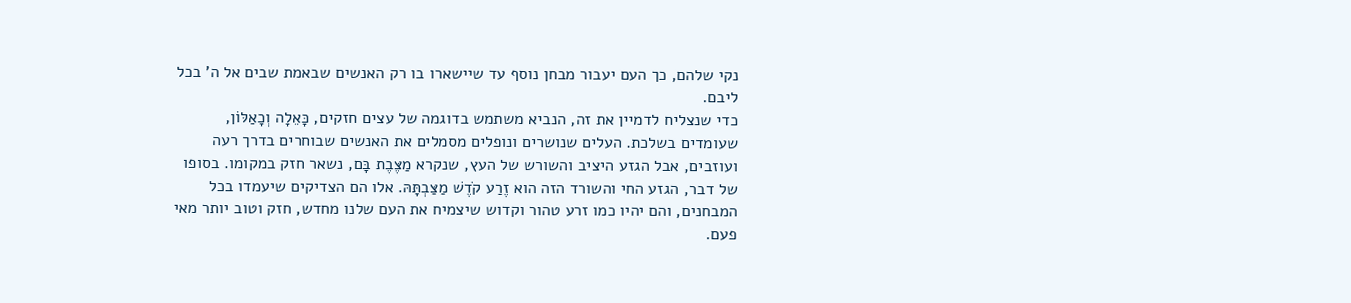נקי שלהם, כך העם יעבור מבחן נוסף עד שיישארו בו רק האנשים שבאמת שבים אל ה' בכל ליבם.
כדי שנצליח לדמיין את זה, הנביא משתמש בדוגמה של עצים חזקים, כָּאֵלָה וְכָאַלּוֹן, שעומדים בשלכת. העלים שנושרים ונופלים מסמלים את האנשים שבוחרים בדרך רעה ועוזבים, אבל הגזע היציב והשורש של העץ, שנקרא מַצֶּבֶת בָּם, נשאר חזק במקומו. בסופו של דבר, הגזע החי והשורד הזה הוא זֶרַע קֹדֶשׁ מַצַּבְתָּהּ. אלו הם הצדיקים שיעמדו בכל המבחנים, והם יהיו כמו זרע טהור וקדוש שיצמיח את העם שלנו מחדש, חזק וטוב יותר מאי פעם.